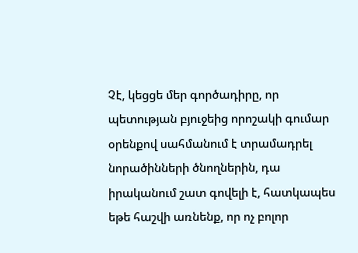Չէ, կեցցե մեր գործադիրը, որ պետության բյուջեից որոշակի գումար օրենքով սահմանում է տրամադրել նորածինների ծնողներին, դա իրականում շատ գովելի է, հատկապես եթե հաշվի առնենք, որ ոչ բոլոր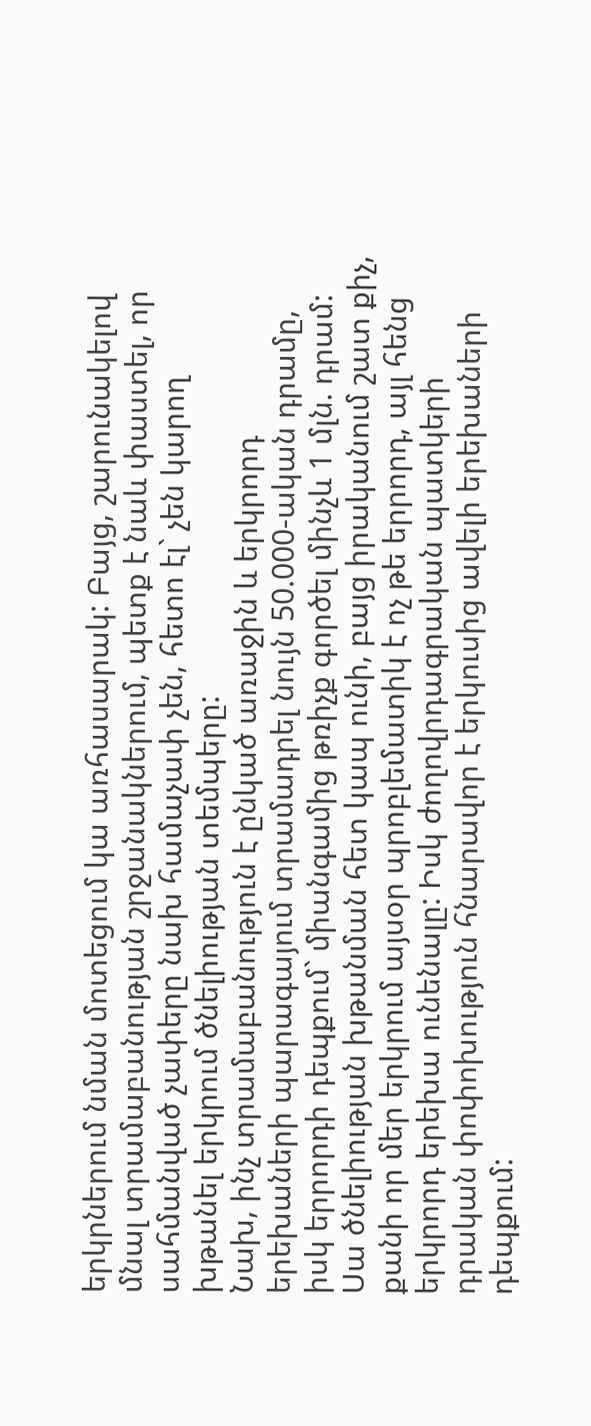երկրներում նման մոտեցում կա առհասարակ: Բայց, շարունակելով մնալ տրամաբանության շրջանակներում, պետք է նաև փաստել, որ սահմանված չափերը նախ համաչափ չեն, հետո էլ` չեն կարող խթանել երկրում ծնելիության տեմպերը:
Նախ, ինչ տրամաբանություն է ընկած առաջին և երկրորդ երեխաների պարագայում տրամադրել նույն 50.000-ական դրամը, իսկ երրորդի դեպքում` միանգամից թռիչք գործել մինչև 1 մլն. դրամ: Սա ծնելիության խթանման հետ կապ ունի, բայց իրականում շատ քիչ, քանի որ մեր երկրում այսօր պրոբլեմատիկ է ոչ թե երրորդ, այլ հենց երկրորդ երեխա ունենալը: Իսկ ժողովրդագրական պատկերի դրական փոփոխություն հնարավոր է երկուսից ավելի երեխաների դեպքում: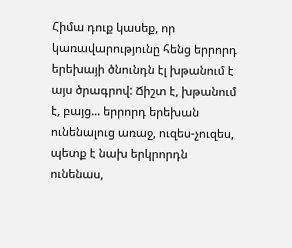Հիմա դուք կասեք, որ կառավարությունը հենց երրորդ երեխայի ծնունդն էլ խթանում է այս ծրագրով: Ճիշտ է, խթանում է, բայց... երրորդ երեխան ունենալուց առաջ, ուզես-չուզես, պետք է նախ երկրորդն ունենաս,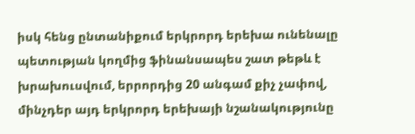իսկ հենց ընտանիքում երկրորդ երեխա ունենալը պետության կողմից ֆինանսապես շատ թեթև է խրախուսվում, երրորդից 20 անգամ քիչ չափով, մինչդեր այդ երկրորդ երեխայի նշանակությունը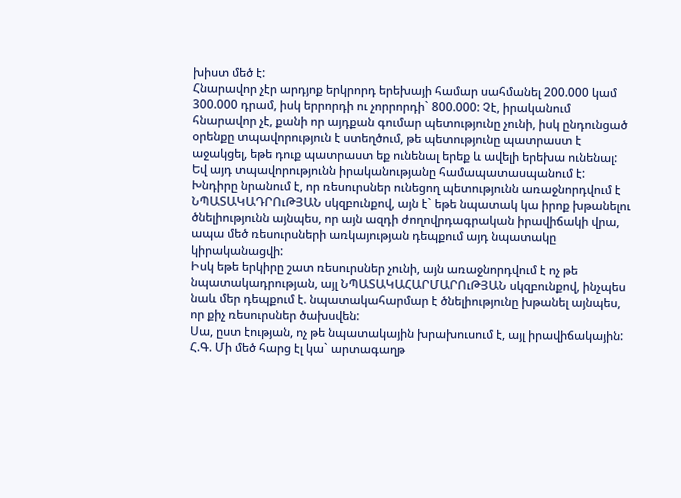խիստ մեծ է:
Հնարավոր չէր արդյոք երկրորդ երեխայի համար սահմանել 200.000 կամ 300.000 դրամ, իսկ երրորդի ու չորրորդի` 800.000: Չէ, իրականում հնարավոր չէ, քանի որ այդքան գումար պետությունը չունի, իսկ ընդունցած օրենքը տպավորություն է ստեղծում, թե պետությունը պատրաստ է աջակցել, եթե դուք պատրաստ եք ունենալ երեք և ավելի երեխա ունենալ: Եվ այդ տպավորությունն իրականությանը համապատասպանում է:
Խնդիրը նրանում է, որ ռեսուրսներ ունեցող պետությունն առաջնորդվում է ՆՊԱՏԱԿԱԴՐՈւԹՅԱՆ սկզբունքով, այն է` եթե նպատակ կա իրոք խթանելու ծնելիությունն այնպես, որ այն ազդի ժողովրդագրական իրավիճակի վրա, ապա մեծ ռեսուրսների առկայության դեպքում այդ նպատակը կիրականացվի:
Իսկ եթե երկիրը շատ ռեսուրսներ չունի, այն առաջնորդվում է ոչ թե նպատակադրության, այլ ՆՊԱՏԱԿԱՀԱՐՄԱՐՈւԹՅԱՆ սկզբունքով, ինչպես նաև մեր դեպքում է. նպատակահարմար է ծնելիությունը խթանել այնպես, որ քիչ ռեսուրսներ ծախսվեն:
Սա, ըստ էության, ոչ թե նպատակային խրախուսում է, այլ իրավիճակային:
Հ.Գ. Մի մեծ հարց էլ կա` արտագաղթ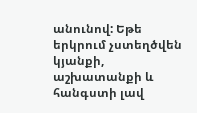անունով: Եթե երկրում չստեղծվեն կյանքի, աշխատանքի և հանգստի լավ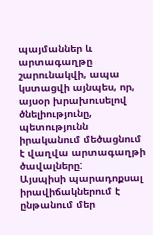պայմաններ և արտագաղթը շարունակվի, ապա կստացվի այնպես, որ, այսօր խրախուսելով ծնելիությունը, պետությունն իրականում մեծացնում է վաղվա արտագաղթի ծավալները:
Այսպիսի պարադոքսալ իրավիճակներում է ընթանում մեր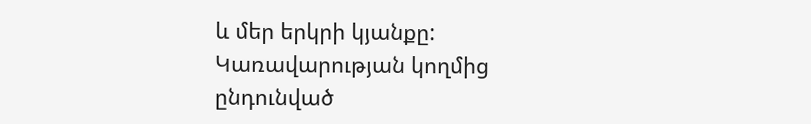և մեր երկրի կյանքը:
Կառավարության կողմից ընդունված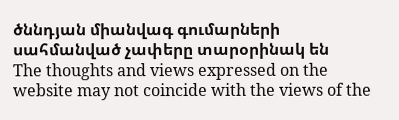ծննդյան միանվագ գումարների սահմանված չափերը տարօրինակ են
The thoughts and views expressed on the website may not coincide with the views of the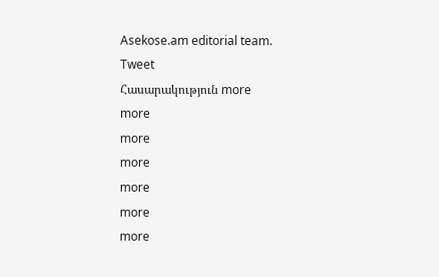Asekose.am editorial team.
Tweet
Հասարակություն more
more
more
more
more
more
more